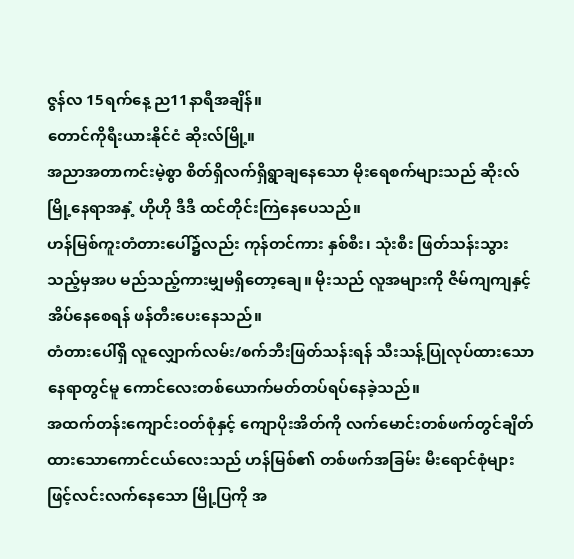ဇွန်လ 15ရက်နေ့ ည11နာရီအချိန်။
တောင်ကိုရီးယားနိုင်ငံ ဆိုးလ်မြို့။
အညာအတာကင်းမဲ့စွာ စိတ်ရှိလက်ရှိရွာချနေသော မိုးရေစက်များသည် ဆိုးလ်မြို့နေရာအနှံ့ ဟိုဟို ဒီဒီ ထင်တိုင်းကြဲနေပေသည်။
ဟန်မြစ်ကူးတံတားပေါ်၌လည်း ကုန်တင်ကား နှစ်စီး၊ သုံးစီး ဖြတ်သန်းသွားသည့်မှအပ မည်သည့်ကားမျှမရှိတော့ချေ။ မိုးသည် လူအများကို ဇိမ်ကျကျနှင့်အိပ်နေစေရန် ဖန်တီးပေးနေသည်။
တံတားပေါ်ရှိ လူလျှောက်လမ်း/စက်ဘီးဖြတ်သန်းရန် သီးသန့်ပြုလုပ်ထားသော နေရာတွင်မူ ကောင်လေးတစ်ယောက်မတ်တပ်ရပ်နေခဲ့သည်။
အထက်တန်းကျောင်းဝတ်စုံနှင့် ကျောပိုးအိတ်ကို လက်မောင်းတစ်ဖက်တွင်ချိတ်ထားသောကောင်ငယ်လေးသည် ဟန်မြစ်၏ တစ်ဖက်အခြမ်း မီးရောင်စုံများဖြင့်လင်းလက်နေသော မြို့ပြကို အ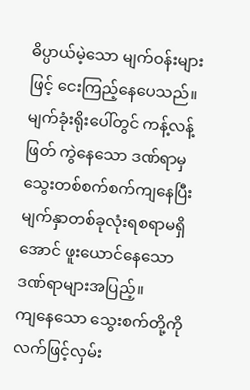ဓိပ္ပာယ်မဲ့သော မျက်ဝန်းများဖြင့် ငေးကြည့်နေပေသည်။
မျက်ခုံးရိုးပေါ်တွင် ကန့်လန့်ဖြတ် ကွဲနေသော ဒဏ်ရာမှသွေးတစ်စက်စက်ကျနေပြီး မျက်နှာတစ်ခုလုံးရစရာမရှိအောင် ဖူးယောင်နေသောဒဏ်ရာများအပြည့်။
ကျနေသော သွေးစက်တို့ကို လက်ဖြင့်လှမ်း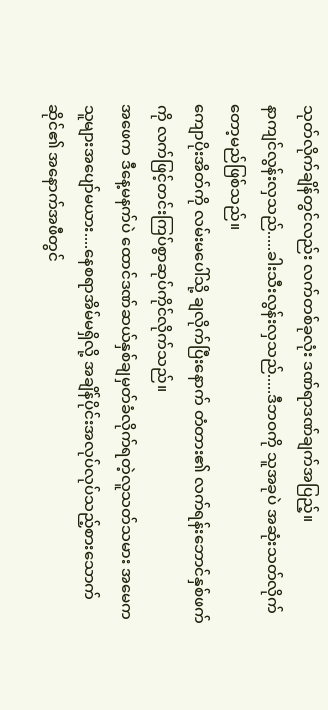သုတ်လိုက်ချိန်တွင်လည်း လက်တစ်ခုလုံး ဒဏ်ရာဒဏ်ချက်အပြည့်။
နာကျင်လွန်းလှသည်.....ခါးသီးလွန်းလှသည်.....ဒီဘဝကို သူအခုပဲ အဆုံးသတ်လိုက်တော့မည်ဖြစ်သည်။
ကျောပိုးအိတ်ကို လမ်းမပေါ်သို့ ချလိုက်ပြီးနောက် တံတား၏ လက်ရန်းဘောင်နှစ်ဖက်ကို လက်ဖြင့်တင်းကြပ်စွာဆုပ်ကိုင်လိုက်သည်။
အဖေက ဒီနေ့မနက်ပဲ ထောင်ဒဏ်ဆယ်နှစ်ချမှတ်ခံလိုက်ရတဲ့လူသတ်သမား အမေက သူများအပျော်မယား....နေစရာအိမ်မရှိလို့ အချိန်ပိုင်းအလုပ်လုပ်သည့်စားသောက်ဆိုင်၏ အနောက်အဖီတွင်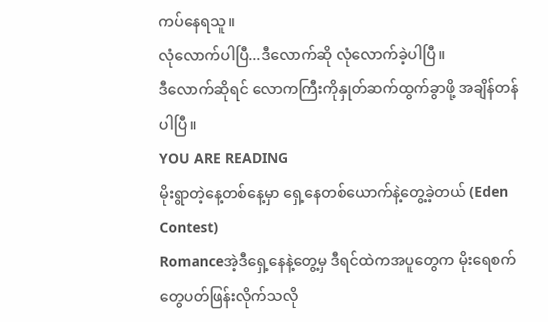ကပ်နေရသူ။
လုံလောက်ပါပြီ...ဒီလောက်ဆို လုံလောက်ခဲ့ပါပြီ။
ဒီလောက်ဆိုရင် လောကကြီးကိုနှုတ်ဆက်ထွက်ခွာဖို့ အချိန်တန်ပါပြီ။
YOU ARE READING
မိုးရွာတဲ့နေ့တစ်နေ့မှာ ရှေ့နေတစ်ယောက်နဲ့တွေ့ခဲ့တယ် (Eden Contest)
Romanceအဲ့ဒီရှေ့နေနဲ့တွေ့မှ ဒီရင်ထဲကအပူတွေက မိုးရေစက်တွေပတ်ဖြန်းလိုက်သလို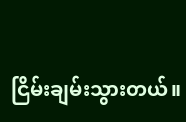ငြိမ်းချမ်းသွားတယ်။